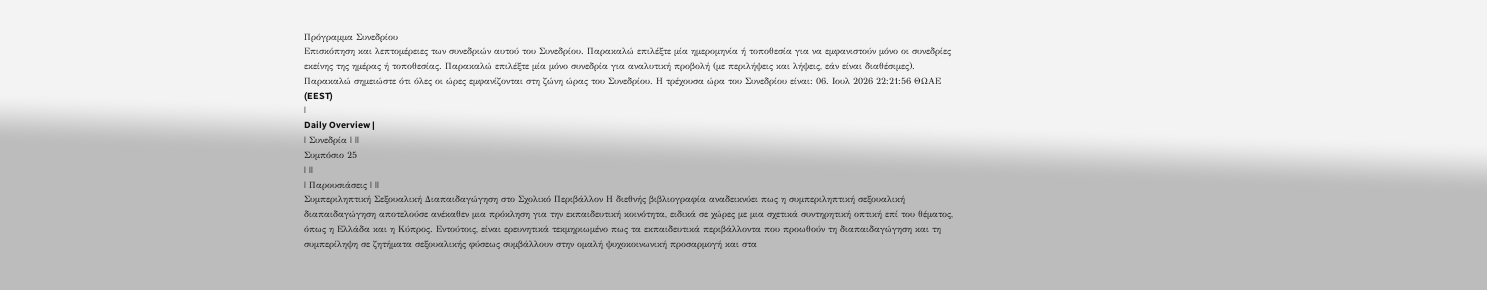Πρόγραμμα Συνεδρίου
Επισκόπηση και λεπτομέρειες των συνεδριών αυτού του Συνεδρίου. Παρακαλώ επιλέξτε μία ημερομηνία ή τοποθεσία για να εμφανιστούν μόνο οι συνεδρίες εκείνης της ημέρας ή τοποθεσίας. Παρακαλώ επιλέξτε μία μόνο συνεδρία για αναλυτική προβολή (με περιλήψεις και λήψεις, εάν είναι διαθέσιμες).
Παρακαλώ σημειώστε ότι όλες οι ώρες εμφανίζονται στη ζώνη ώρας του Συνεδρίου. Η τρέχουσα ώρα του Συνεδρίου είναι: 06. Ιουλ 2026 22:21:56 ΘΩΑΕ (EEST)
|
Daily Overview |
| Συνεδρία | ||
Συμπόσιο 25
| ||
| Παρουσιάσεις | ||
Συμπεριληπτική Σεξουαλική Διαπαιδαγώγηση στο Σχολικό Περιβάλλον Η διεθνής βιβλιογραφία αναδεικνύει πως η συμπεριληπτική σεξουαλική διαπαιδαγώγηση αποτελούσε ανέκαθεν μια πρόκληση για την εκπαιδευτική κοινότητα, ειδικά σε χώρες με μια σχετικά συντηρητική οπτική επί του θέματος, όπως η Ελλάδα και η Κύπρος. Εντούτοις, είναι ερευνητικά τεκμηριωμένο πως τα εκπαιδευτικά περιβάλλοντα που προωθούν τη διαπαιδαγώγηση και τη συμπερίληψη σε ζητήματα σεξουαλικής φύσεως συμβάλλουν στην ομαλή ψυχοκοινωνική προσαρμογή και στα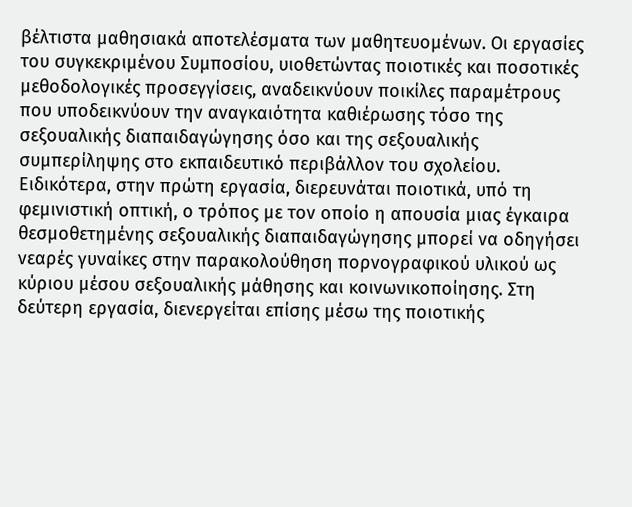βέλτιστα μαθησιακά αποτελέσματα των μαθητευομένων. Οι εργασίες του συγκεκριμένου Συμποσίου, υιοθετώντας ποιοτικές και ποσοτικές μεθοδολογικές προσεγγίσεις, αναδεικνύουν ποικίλες παραμέτρους που υποδεικνύουν την αναγκαιότητα καθιέρωσης τόσο της σεξουαλικής διαπαιδαγώγησης όσο και της σεξουαλικής συμπερίληψης στο εκπαιδευτικό περιβάλλον του σχολείου. Ειδικότερα, στην πρώτη εργασία, διερευνάται ποιοτικά, υπό τη φεμινιστική οπτική, ο τρόπος με τον οποίο η απουσία μιας έγκαιρα θεσμοθετημένης σεξουαλικής διαπαιδαγώγησης μπορεί να οδηγήσει νεαρές γυναίκες στην παρακολούθηση πορνογραφικού υλικού ως κύριου μέσου σεξουαλικής μάθησης και κοινωνικοποίησης. Στη δεύτερη εργασία, διενεργείται επίσης μέσω της ποιοτικής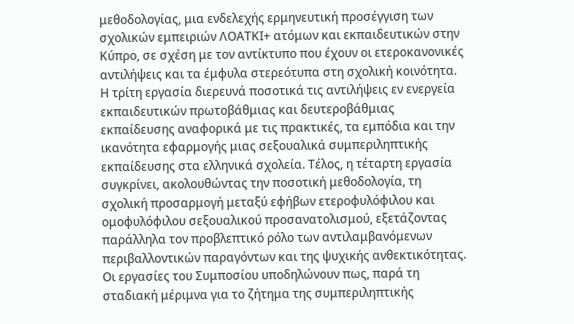μεθοδολογίας, μια ενδελεχής ερμηνευτική προσέγγιση των σχολικών εμπειριών ΛΟΑΤΚΙ+ ατόμων και εκπαιδευτικών στην Κύπρο, σε σχέση με τον αντίκτυπο που έχουν οι ετεροκανονικές αντιλήψεις και τα έμφυλα στερεότυπα στη σχολική κοινότητα. Η τρίτη εργασία διερευνά ποσοτικά τις αντιλήψεις εν ενεργεία εκπαιδευτικών πρωτοβάθμιας και δευτεροβάθμιας εκπαίδευσης αναφορικά με τις πρακτικές, τα εμπόδια και την ικανότητα εφαρμογής μιας σεξουαλικά συμπεριληπτικής εκπαίδευσης στα ελληνικά σχολεία. Τέλος, η τέταρτη εργασία συγκρίνει, ακολουθώντας την ποσοτική μεθοδολογία, τη σχολική προσαρμογή μεταξύ εφήβων ετεροφυλόφιλου και ομοφυλόφιλου σεξουαλικού προσανατολισμού, εξετάζοντας παράλληλα τον προβλεπτικό ρόλο των αντιλαμβανόμενων περιβαλλοντικών παραγόντων και της ψυχικής ανθεκτικότητας. Οι εργασίες του Συμποσίου υποδηλώνουν πως, παρά τη σταδιακή μέριμνα για το ζήτημα της συμπεριληπτικής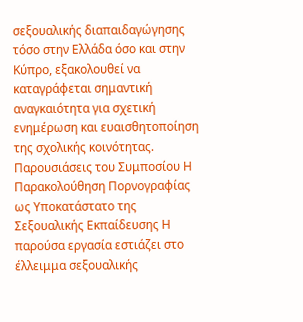σεξουαλικής διαπαιδαγώγησης τόσο στην Ελλάδα όσο και στην Κύπρο, εξακολουθεί να καταγράφεται σημαντική αναγκαιότητα για σχετική ενημέρωση και ευαισθητοποίηση της σχολικής κοινότητας. Παρουσιάσεις του Συμποσίου Η Παρακολούθηση Πορνογραφίας ως Υποκατάστατο της Σεξουαλικής Εκπαίδευσης Η παρούσα εργασία εστιάζει στο έλλειμμα σεξουαλικής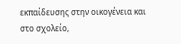εκπαίδευσης στην οικογένεια και στο σχολείο,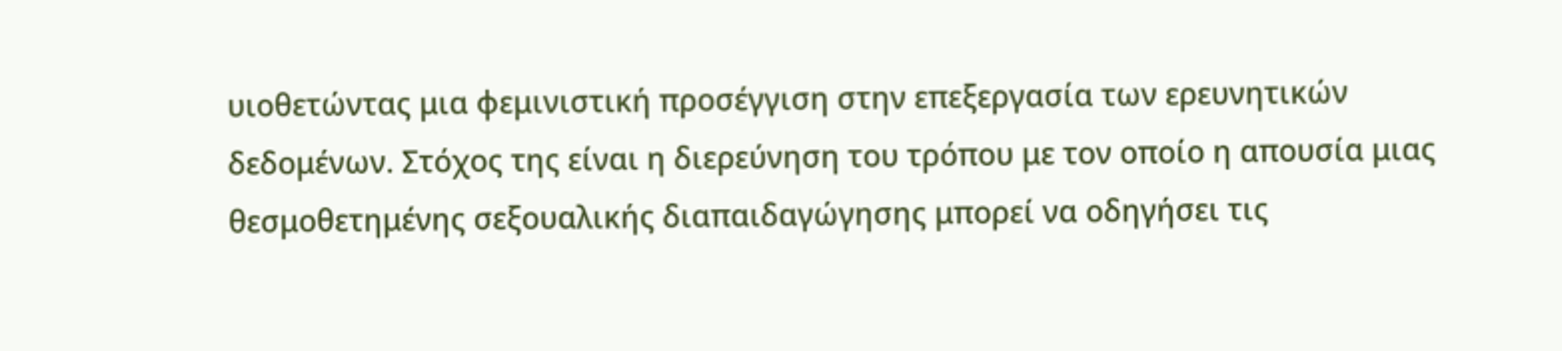υιοθετώντας μια φεμινιστική προσέγγιση στην επεξεργασία των ερευνητικών δεδομένων. Στόχος της είναι η διερεύνηση του τρόπου με τον οποίο η απουσία μιας θεσμοθετημένης σεξουαλικής διαπαιδαγώγησης μπορεί να οδηγήσει τις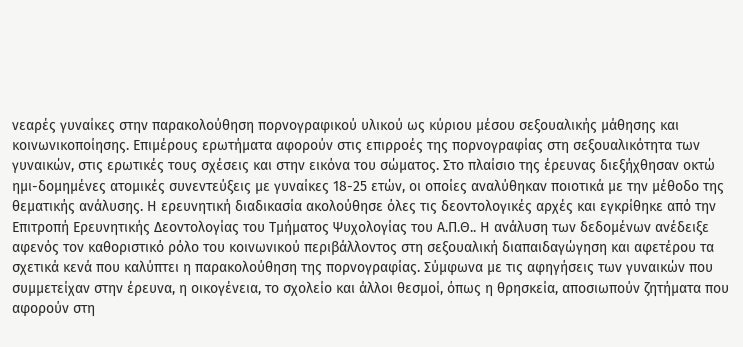νεαρές γυναίκες στην παρακολούθηση πορνογραφικού υλικού ως κύριου μέσου σεξουαλικής μάθησης και κοινωνικοποίησης. Επιμέρους ερωτήματα αφορούν στις επιρροές της πορνογραφίας στη σεξουαλικότητα των γυναικών, στις ερωτικές τους σχέσεις και στην εικόνα του σώματος. Στο πλαίσιο της έρευνας διεξήχθησαν οκτώ ημι-δομημένες ατομικές συνεντεύξεις με γυναίκες 18-25 ετών, οι οποίες αναλύθηκαν ποιοτικά με την μέθοδο της θεματικής ανάλυσης. Η ερευνητική διαδικασία ακολούθησε όλες τις δεοντολογικές αρχές και εγκρίθηκε από την Επιτροπή Ερευνητικής Δεοντολογίας του Τμήματος Ψυχολογίας του Α.Π.Θ.. Η ανάλυση των δεδομένων ανέδειξε αφενός τον καθοριστικό ρόλο του κοινωνικού περιβάλλοντος στη σεξουαλική διαπαιδαγώγηση και αφετέρου τα σχετικά κενά που καλύπτει η παρακολούθηση της πορνογραφίας. Σύμφωνα με τις αφηγήσεις των γυναικών που συμμετείχαν στην έρευνα, η οικογένεια, το σχολείο και άλλοι θεσμοί, όπως η θρησκεία, αποσιωπούν ζητήματα που αφορούν στη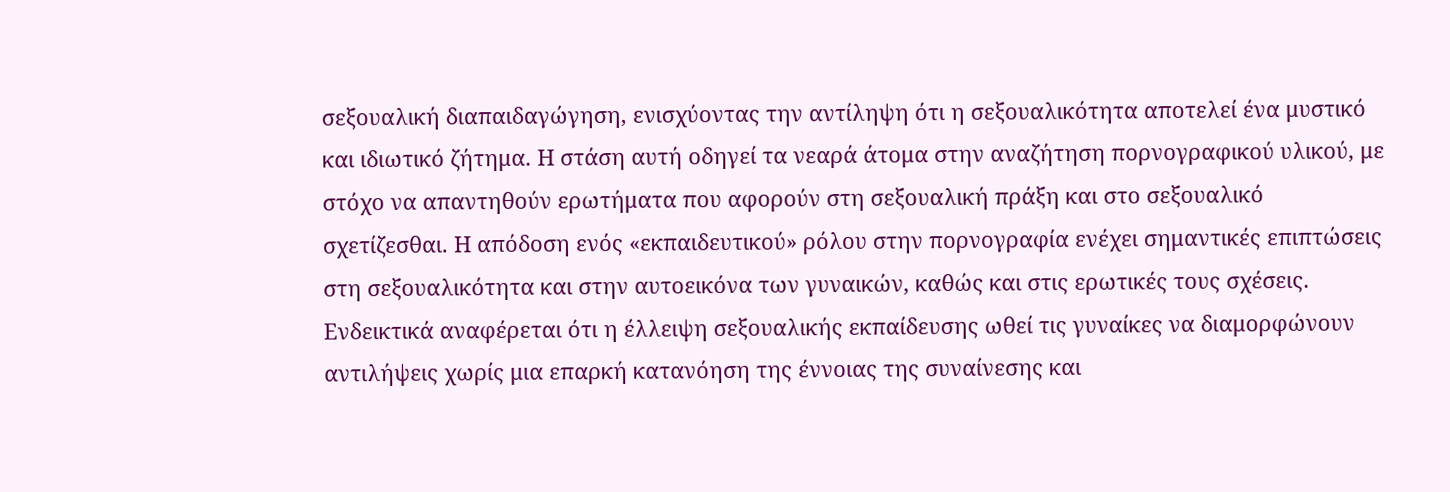σεξουαλική διαπαιδαγώγηση, ενισχύοντας την αντίληψη ότι η σεξουαλικότητα αποτελεί ένα μυστικό και ιδιωτικό ζήτημα. Η στάση αυτή οδηγεί τα νεαρά άτομα στην αναζήτηση πορνογραφικού υλικού, με στόχο να απαντηθούν ερωτήματα που αφορούν στη σεξουαλική πράξη και στο σεξουαλικό σχετίζεσθαι. Η απόδοση ενός «εκπαιδευτικού» ρόλου στην πορνογραφία ενέχει σημαντικές επιπτώσεις στη σεξουαλικότητα και στην αυτοεικόνα των γυναικών, καθώς και στις ερωτικές τους σχέσεις. Ενδεικτικά αναφέρεται ότι η έλλειψη σεξουαλικής εκπαίδευσης ωθεί τις γυναίκες να διαμορφώνουν αντιλήψεις χωρίς μια επαρκή κατανόηση της έννοιας της συναίνεσης και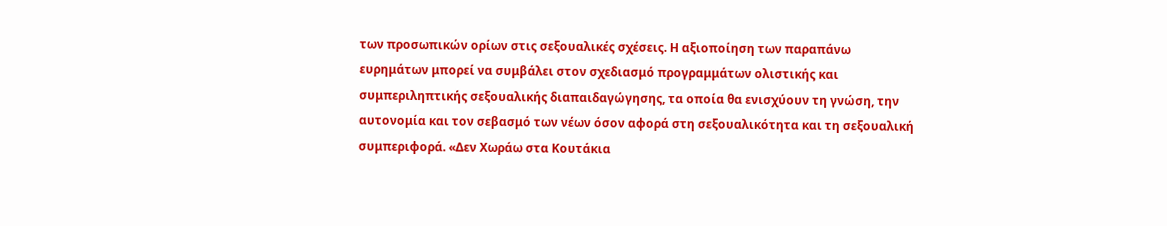των προσωπικών ορίων στις σεξουαλικές σχέσεις. Η αξιοποίηση των παραπάνω ευρημάτων μπορεί να συμβάλει στον σχεδιασμό προγραμμάτων ολιστικής και συμπεριληπτικής σεξουαλικής διαπαιδαγώγησης, τα οποία θα ενισχύουν τη γνώση, την αυτονομία και τον σεβασμό των νέων όσον αφορά στη σεξουαλικότητα και τη σεξουαλική συμπεριφορά. «Δεν Χωράω στα Κουτάκια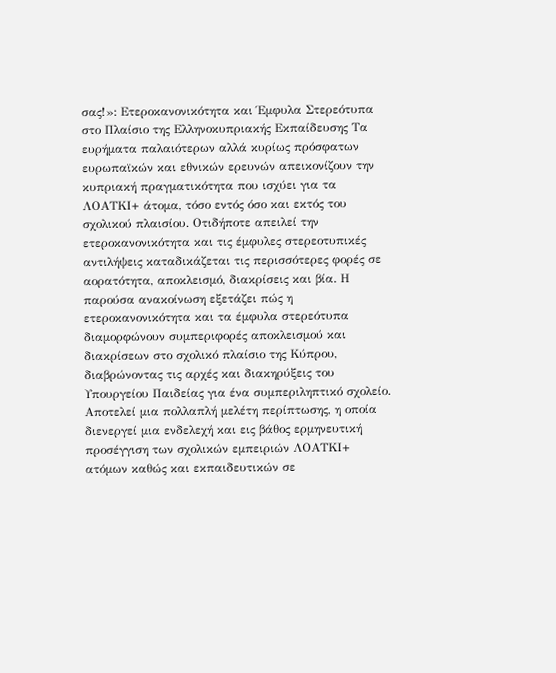σας!»: Ετεροκανονικότητα και Έμφυλα Στερεότυπα στο Πλαίσιο της Ελληνοκυπριακής Εκπαίδευσης Τα ευρήματα παλαιότερων αλλά κυρίως πρόσφατων ευρωπαϊκών και εθνικών ερευνών απεικονίζουν την κυπριακή πραγματικότητα που ισχύει για τα ΛΟΑΤΚΙ+ άτομα, τόσο εντός όσο και εκτός του σχολικού πλαισίου. Οτιδήποτε απειλεί την ετεροκανονικότητα και τις έμφυλες στερεοτυπικές αντιλήψεις καταδικάζεται τις περισσότερες φορές σε αορατότητα, αποκλεισμό, διακρίσεις και βία. Η παρούσα ανακοίνωση εξετάζει πώς η ετεροκανονικότητα και τα έμφυλα στερεότυπα διαμορφώνουν συμπεριφορές αποκλεισμού και διακρίσεων στο σχολικό πλαίσιο της Κύπρου, διαβρώνοντας τις αρχές και διακηρύξεις του Υπουργείου Παιδείας για ένα συμπεριληπτικό σχολείο. Αποτελεί μια πολλαπλή μελέτη περίπτωσης, η οποία διενεργεί μια ενδελεχή και εις βάθος ερμηνευτική προσέγγιση των σχολικών εμπειριών ΛΟΑΤΚΙ+ ατόμων καθώς και εκπαιδευτικών σε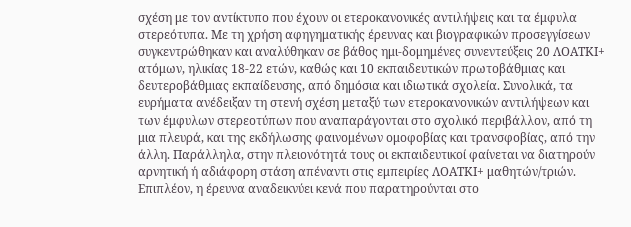σχέση με τον αντίκτυπο που έχουν οι ετεροκανονικές αντιλήψεις και τα έμφυλα στερεότυπα. Με τη χρήση αφηγηματικής έρευνας και βιογραφικών προσεγγίσεων συγκεντρώθηκαν και αναλύθηκαν σε βάθος ημι-δομημένες συνεντεύξεις 20 ΛΟΑΤΚΙ+ ατόμων, ηλικίας 18-22 ετών, καθώς και 10 εκπαιδευτικών πρωτοβάθμιας και δευτεροβάθμιας εκπαίδευσης, από δημόσια και ιδιωτικά σχολεία. Συνολικά, τα ευρήματα ανέδειξαν τη στενή σχέση μεταξύ των ετεροκανονικών αντιλήψεων και των έμφυλων στερεοτύπων που αναπαράγονται στο σχολικό περιβάλλον, από τη μια πλευρά, και της εκδήλωσης φαινομένων ομοφοβίας και τρανσφοβίας, από την άλλη. Παράλληλα, στην πλειονότητά τους οι εκπαιδευτικοί φαίνεται να διατηρούν αρνητική ή αδιάφορη στάση απέναντι στις εμπειρίες ΛΟΑΤΚΙ+ μαθητών/τριών. Επιπλέον, η έρευνα αναδεικνύει κενά που παρατηρούνται στο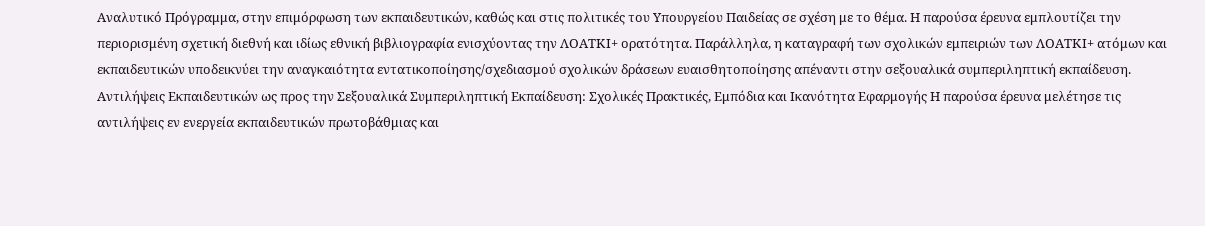Αναλυτικό Πρόγραμμα, στην επιμόρφωση των εκπαιδευτικών, καθώς και στις πολιτικές του Υπουργείου Παιδείας σε σχέση με το θέμα. Η παρούσα έρευνα εμπλουτίζει την περιορισμένη σχετική διεθνή και ιδίως εθνική βιβλιογραφία ενισχύοντας την ΛΟΑΤΚΙ+ ορατότητα. Παράλληλα, η καταγραφή των σχολικών εμπειριών των ΛΟΑΤΚΙ+ ατόμων και εκπαιδευτικών υποδεικνύει την αναγκαιότητα εντατικοποίησης/σχεδιασμού σχολικών δράσεων ευαισθητοποίησης απέναντι στην σεξουαλικά συμπεριληπτική εκπαίδευση. Αντιλήψεις Εκπαιδευτικών ως προς την Σεξουαλικά Συμπεριληπτική Εκπαίδευση: Σχολικές Πρακτικές, Εμπόδια και Ικανότητα Εφαρμογής Η παρούσα έρευνα μελέτησε τις αντιλήψεις εν ενεργεία εκπαιδευτικών πρωτοβάθμιας και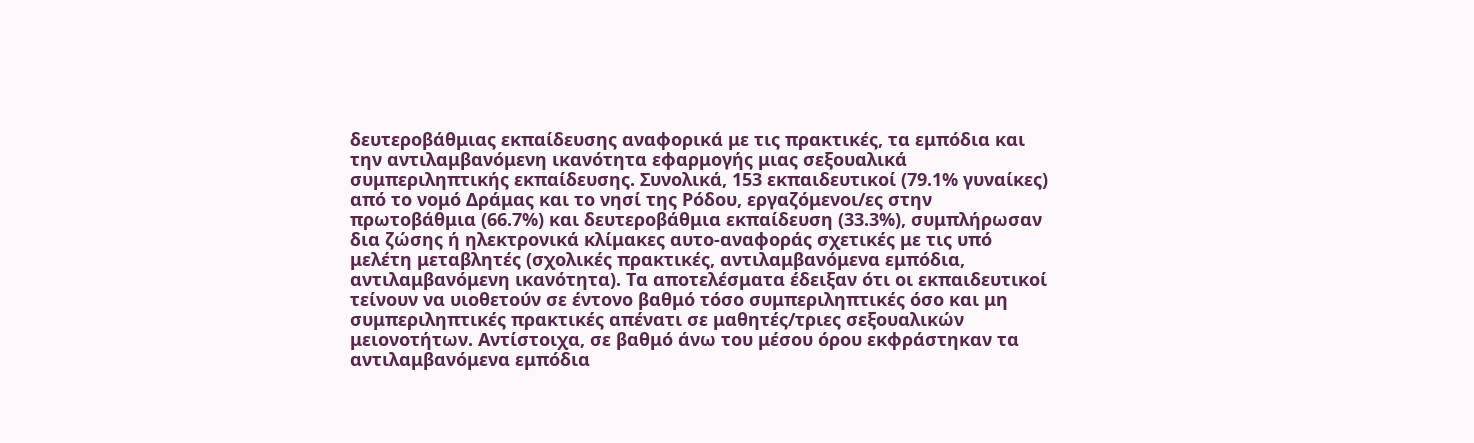δευτεροβάθμιας εκπαίδευσης αναφορικά με τις πρακτικές, τα εμπόδια και την αντιλαμβανόμενη ικανότητα εφαρμογής μιας σεξουαλικά συμπεριληπτικής εκπαίδευσης. Συνολικά, 153 εκπαιδευτικοί (79.1% γυναίκες) από το νομό Δράμας και το νησί της Ρόδου, εργαζόμενοι/ες στην πρωτοβάθμια (66.7%) και δευτεροβάθμια εκπαίδευση (33.3%), συμπλήρωσαν δια ζώσης ή ηλεκτρονικά κλίμακες αυτο-αναφοράς σχετικές με τις υπό μελέτη μεταβλητές (σχολικές πρακτικές, αντιλαμβανόμενα εμπόδια, αντιλαμβανόμενη ικανότητα). Τα αποτελέσματα έδειξαν ότι οι εκπαιδευτικοί τείνουν να υιοθετούν σε έντονο βαθμό τόσο συμπεριληπτικές όσο και μη συμπεριληπτικές πρακτικές απένατι σε μαθητές/τριες σεξουαλικών μειονοτήτων. Αντίστοιχα, σε βαθμό άνω του μέσου όρου εκφράστηκαν τα αντιλαμβανόμενα εμπόδια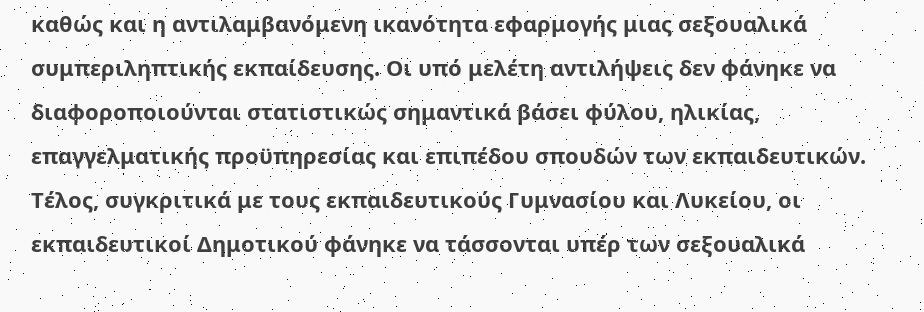καθώς και η αντιλαμβανόμενη ικανότητα εφαρμογής μιας σεξουαλικά συμπεριληπτικής εκπαίδευσης. Οι υπό μελέτη αντιλήψεις δεν φάνηκε να διαφοροποιούνται στατιστικώς σημαντικά βάσει φύλου, ηλικίας, επαγγελματικής προϋπηρεσίας και επιπέδου σπουδών των εκπαιδευτικών. Τέλος, συγκριτικά με τους εκπαιδευτικούς Γυμνασίου και Λυκείου, οι εκπαιδευτικοί Δημοτικού φάνηκε να τάσσονται υπέρ των σεξουαλικά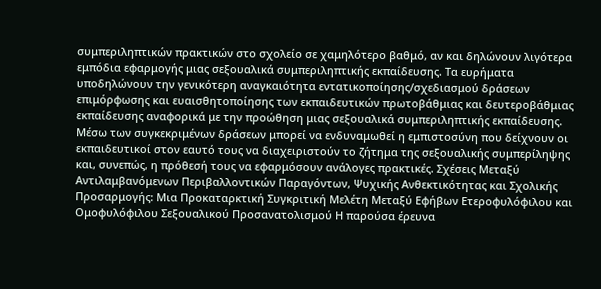συμπεριληπτικών πρακτικών στο σχολείο σε χαμηλότερο βαθμό, αν και δηλώνουν λιγότερα εμπόδια εφαρμογής μιας σεξουαλικά συμπεριληπτικής εκπαίδευσης. Τα ευρήματα υποδηλώνουν την γενικότερη αναγκαιότητα εντατικοποίησης/σχεδιασμού δράσεων επιμόρφωσης και ευαισθητοποίησης των εκπαιδευτικών πρωτοβάθμιας και δευτεροβάθμιας εκπαίδευσης αναφορικά με την προώθηση μιας σεξουαλικά συμπεριληπτικής εκπαίδευσης. Μέσω των συγκεκριμένων δράσεων μπορεί να ενδυναμωθεί η εμπιστοσύνη που δείχνουν οι εκπαιδευτικοί στον εαυτό τους να διαχειριστούν το ζήτημα της σεξουαλικής συμπερίληψης και, συνεπώς, η πρόθεσή τους να εφαρμόσουν ανάλογες πρακτικές. Σχέσεις Μεταξύ Αντιλαμβανόμενων Περιβαλλοντικών Παραγόντων, Ψυχικής Ανθεκτικότητας και Σχολικής Προσαρμογής: Μια Προκαταρκτική Συγκριτική Μελέτη Μεταξύ Εφήβων Ετεροφυλόφιλου και Ομοφυλόφιλου Σεξουαλικού Προσανατολισμού Η παρούσα έρευνα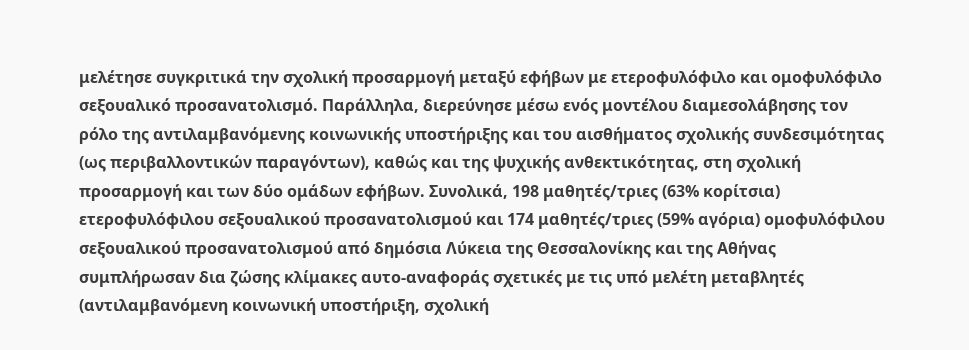μελέτησε συγκριτικά την σχολική προσαρμογή μεταξύ εφήβων με ετεροφυλόφιλο και ομοφυλόφιλο σεξουαλικό προσανατολισμό. Παράλληλα, διερεύνησε μέσω ενός μοντέλου διαμεσολάβησης τον ρόλο της αντιλαμβανόμενης κοινωνικής υποστήριξης και του αισθήματος σχολικής συνδεσιμότητας (ως περιβαλλοντικών παραγόντων), καθώς και της ψυχικής ανθεκτικότητας, στη σχολική προσαρμογή και των δύο ομάδων εφήβων. Συνολικά, 198 μαθητές/τριες (63% κορίτσια) ετεροφυλόφιλου σεξουαλικού προσανατολισμού και 174 μαθητές/τριες (59% αγόρια) ομοφυλόφιλου σεξουαλικού προσανατολισμού από δημόσια Λύκεια της Θεσσαλονίκης και της Αθήνας συμπλήρωσαν δια ζώσης κλίμακες αυτο-αναφοράς σχετικές με τις υπό μελέτη μεταβλητές (αντιλαμβανόμενη κοινωνική υποστήριξη, σχολική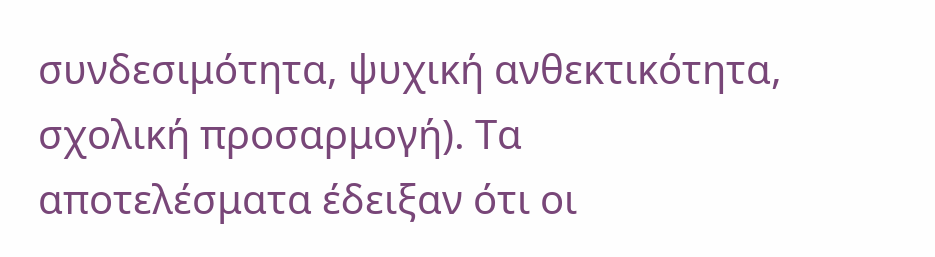συνδεσιμότητα, ψυχική ανθεκτικότητα, σχολική προσαρμογή). Τα αποτελέσματα έδειξαν ότι οι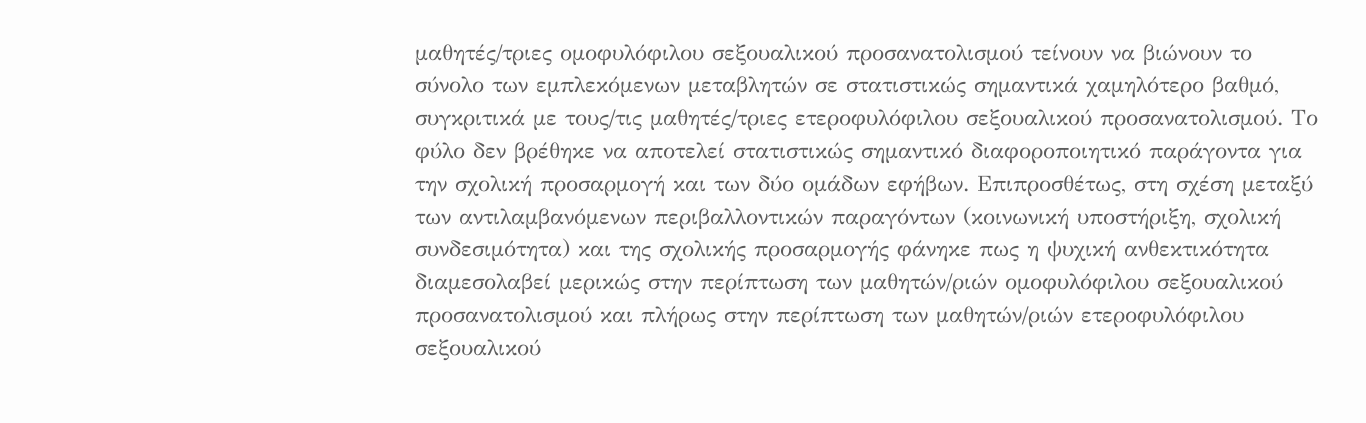μαθητές/τριες ομοφυλόφιλου σεξουαλικού προσανατολισμού τείνουν να βιώνουν το σύνολο των εμπλεκόμενων μεταβλητών σε στατιστικώς σημαντικά χαμηλότερο βαθμό, συγκριτικά με τους/τις μαθητές/τριες ετεροφυλόφιλου σεξουαλικού προσανατολισμού. Το φύλο δεν βρέθηκε να αποτελεί στατιστικώς σημαντικό διαφοροποιητικό παράγοντα για την σχολική προσαρμογή και των δύο ομάδων εφήβων. Επιπροσθέτως, στη σχέση μεταξύ των αντιλαμβανόμενων περιβαλλοντικών παραγόντων (κοινωνική υποστήριξη, σχολική συνδεσιμότητα) και της σχολικής προσαρμογής φάνηκε πως η ψυχική ανθεκτικότητα διαμεσολαβεί μερικώς στην περίπτωση των μαθητών/ριών ομοφυλόφιλου σεξουαλικού προσανατολισμού και πλήρως στην περίπτωση των μαθητών/ριών ετεροφυλόφιλου σεξουαλικού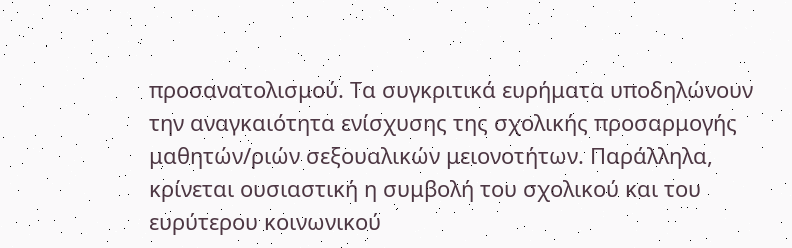προσανατολισμού. Τα συγκριτικά ευρήματα υποδηλώνουν την αναγκαιότητα ενίσχυσης της σχολικής προσαρμογής μαθητών/ριών σεξουαλικών μειονοτήτων. Παράλληλα, κρίνεται ουσιαστική η συμβολή του σχολικού και του ευρύτερου κοινωνικού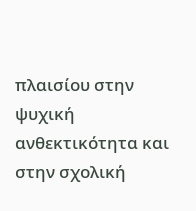πλαισίου στην ψυχική ανθεκτικότητα και στην σχολική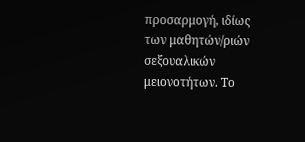προσαρμογή, ιδίως των μαθητών/ριών σεξουαλικών μειονοτήτων. Το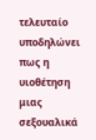τελευταίο υποδηλώνει πως η υιοθέτηση μιας σεξουαλικά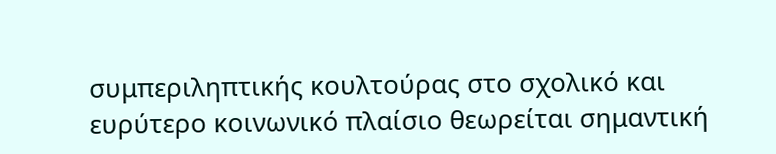συμπεριληπτικής κουλτούρας στο σχολικό και ευρύτερο κοινωνικό πλαίσιο θεωρείται σημαντική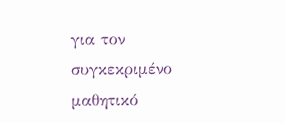για τον συγκεκριμένο μαθητικό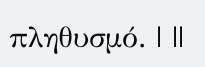πληθυσμό. | ||